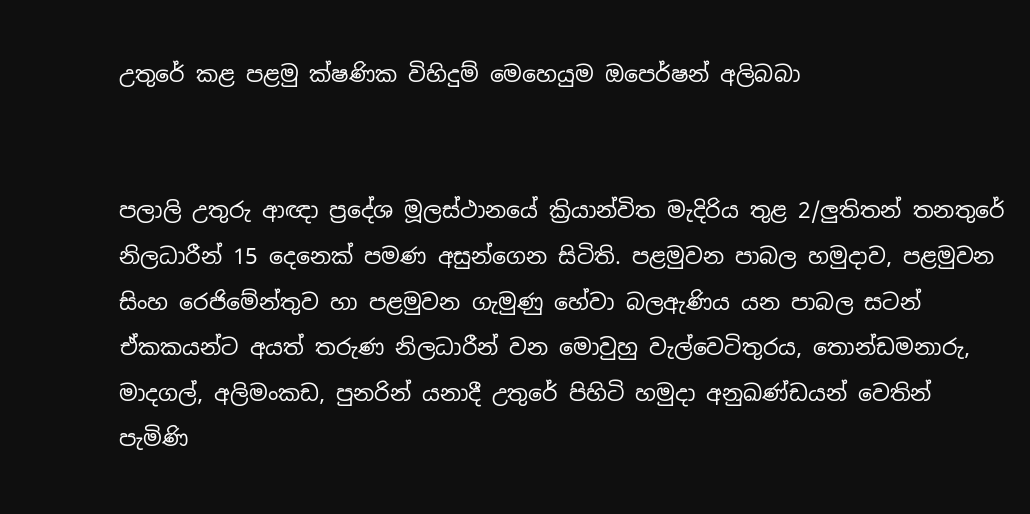උතුරේ කළ පළමු ක්ෂණික විහිදුම් මෙහෙයුම ඔපෙර්ෂන් අලිබබා


පලාලි උතුරු ආඥා ප්‍රදේශ මූලස්ථානයේ ක්‍රියාන්විත මැදිරිය තුළ 2/ලුතිතන් තනතුරේ නිලධාරීන් 15 දෙනෙක් පමණ අසුන්ගෙන සිටිති. පළමුවන පාබල හමුදාව, පළමුවන සිංහ රෙජිමේන්තුව හා පළමුවන ගැමුණු හේවා බලඇණිය යන පාබල සටන් ඒකකයන්ට අයත් තරුණ නිලධාරීන් වන මොවුහු වැල්වෙටිතුරය, තොන්ඩමනාරු, මාදගල්, අලිමංකඩ, පුනරින් යනාදී උතුරේ පිහිටි හමුදා අනුඛණ්ඩයන් වෙතින් පැමිණි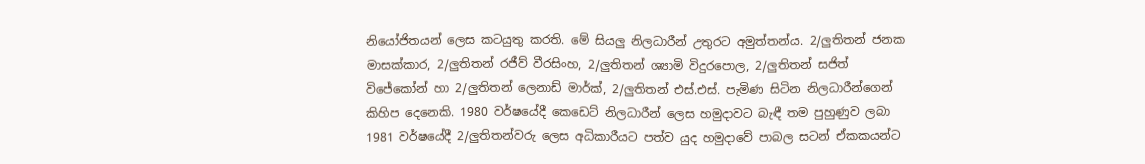නියෝජිතයන් ලෙස කටයුතු කරති. මේ සියලු නිලධාරීන් උතුරට අමුත්තන්ය. 2/ලුතිතන් ජනක මාසක්කාර, 2/ලුතිතන් රජීව් වීරසිංහ, 2/ලුතිතන් ශ්‍යාමි විදුරපොල, 2/ලුතිතන් සජිත් විජේකෝන් හා 2/ලුතිතන් ලෙනාඩ් මාර්ක්, 2/ලුතිතන් එස්.එස්. පැමිණ සිටින නිලධාරීන්ගෙන් කිහිප දෙනෙකි. 1980 වර්ෂයේදී කෙඩෙට් නිලධාරීන් ලෙස හමුදාවට බැඳී තම පුහුණුව ලබා 1981 වර්ෂයේදී 2/ලුතිතන්වරු ලෙස අධිකාරීයට පත්ව යුද හමුදාවේ පාබල සටන් ඒකකයන්ට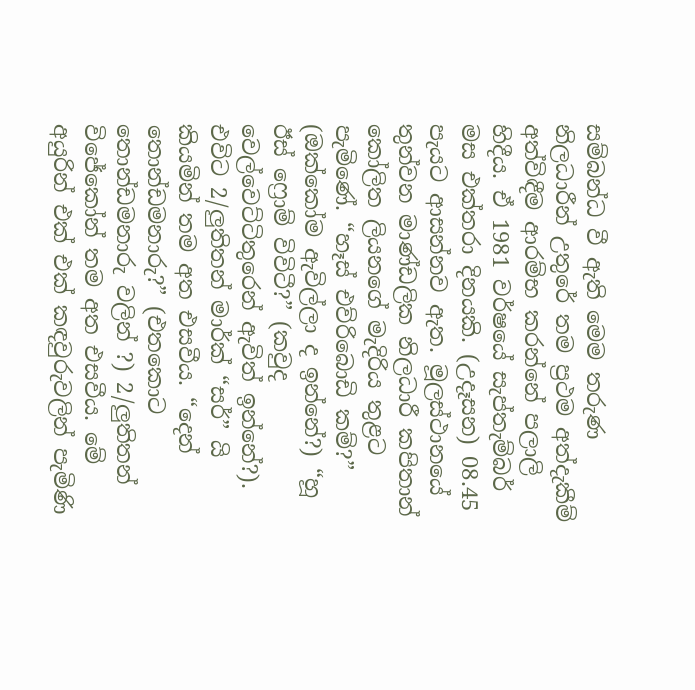සම්බන්ධ වී ඇති මෙම තරුණ නිලධාරීන් උතුරේ තම ප්‍රථම අත්දැකීම් අත්විඳීම ආරම්භ කරන්නේ පලාලි හිදීය. ඒ 1981 වර්ෂයේ සැප්තැම්බර් මස එක්තරා දිනයකි. (උදෑසන) 08.45 පැයට ආසන්නව ඇත. මූලස්ථානයේ තුන්වන මාණ්ඩලික නිලධාරී කපිතාන් කෝලිත ලියනගේ මැදිරිය තුළට පැමිණේ. “හෑස් එව්රිබොඩි කම්?” (ඔක්කෝම ඇවිල්ලා ද ඉන්නේ?) “හූ ඊස් ෆ්‍රොම් විවිටී?” (කවුද වෙල්වෙට්ටිතුරෙන් ඇවිත් ඉන්නේ?). එවිට 2/ලුතිතන් මාර්ක් “සර්” යි කියමින් තම අත එසවීය. “දෙන් තොන්ඩමනාරු?” (එතකොට තොන්ඩමනාරු වලින් ?) 2/ලුතිතන් විජේකෝන් තම අත එසවීය. මේ අයුරින් එක් එක් කඳවුරුවලින් පැමිණි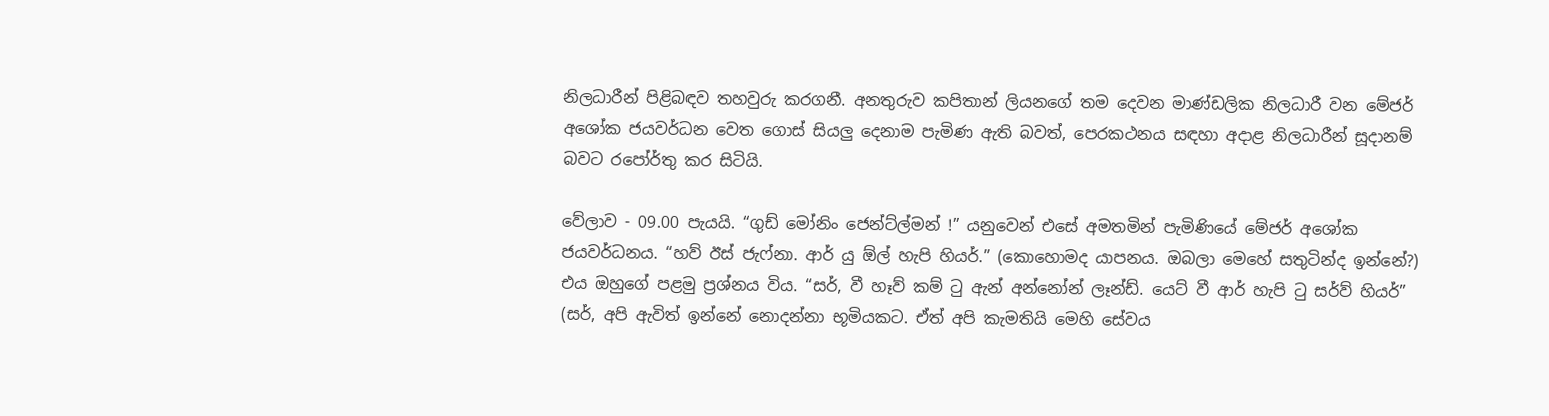නිලධාරීන් පිළිබඳව තහවුරු කරගනී. අනතුරුව කපිතාන් ලියනගේ තම දෙවන මාණ්ඩලික නිලධාරී වන මේජර් අශෝක ජයවර්ධන වෙත ගොස් සියලු දෙනාම පැමිණ ඇති බවත්, පෙරකථනය සඳහා අදාළ නිලධාරීන් සූදානම් බවට රපෝර්තු කර සිටියි.

වේලාව - 09.00 පැයයි. “ගුඩ් මෝනිං ජෙන්ට්ල්මන් !” යනුවෙන් එසේ අමතමින් පැමිණියේ මේජර් අශෝක ජයවර්ධනය. “හව් ඊස් ජැෆ්නා. ආර් යු ඕල් හැපි හියර්.” (කොහොමද යාපනය. ඔබලා මෙහේ සතුටින්ද ඉන්නේ?) එය ඔහුගේ පළමු ප්‍රශ්නය විය. “සර්, වී හෑව් කම් ටු ඇන් අන්නෝන් ලෑන්ඩ්. යෙට් වී ආර් හැපි ටු සර්ව් හියර්” (සර්, අපි ඇවිත් ඉන්නේ නොදන්නා භූමියකට. ඒත් අපි කැමතියි මෙහි සේවය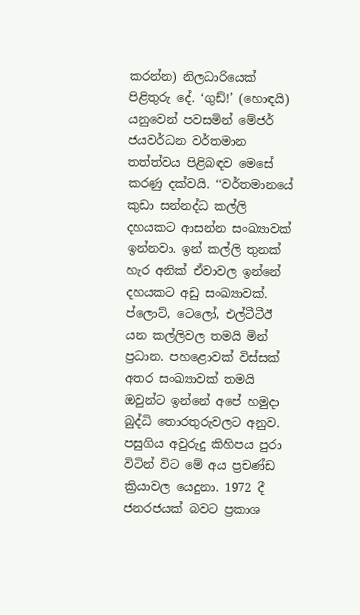කරන්න) නිලධාරියෙක් පිළිතුරු දේ. ‘ගුඩ්!’ (හොඳයි) යනුවෙන් පවසමින් මේජර් ජයවර්ධන වර්තමාන තත්ත්වය පිළිබඳව මෙසේ කරණු දක්වයි. ‘‘වර්තමානයේ කුඩා සන්නද්ධ කල්ලි දහයකට ආසන්න සංඛ්‍යාවක් ඉන්නවා. ඉන් කල්ලි තුනක් හැර අනික් ඒවාවල ඉන්නේ දහයකට අඩු සංඛ්‍යාවක්. ප්ලොට්, ටෙලෝ, එල්ටීටීඊ යන කල්ලිවල තමයි මින් ප්‍රධාන. පහළොවක් විස්සක් අතර සංඛ්‍යාවක් තමයි ඔවුන්ට ඉන්නේ අපේ හමුදා බුද්ධි තොරතුරුවලට අනුව. පසුගිය අවුරුදු කිහිපය පුරා විටින් විට මේ අය ප්‍රචණ්ඩ ක්‍රියාවල යෙදුනා. 1972 දී ජනරජයක් බවට ප්‍රකාශ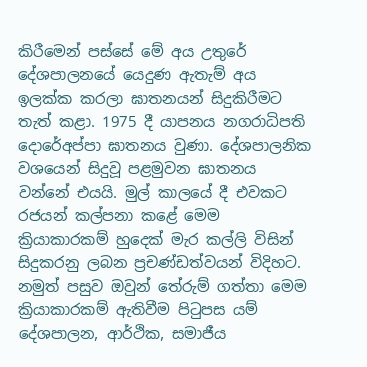කිරීමෙන් පස්සේ මේ අය උතුරේ දේශපාලනයේ යෙදුණ ඇතැම් අය ඉලක්ක කරලා ඝාතනයන් සිදුකිරීමට තැත් කළා. 1975 දී යාපනය නගරාධිපති දොරේඅප්පා ඝාතනය වුණා. දේශපාලනික වශයෙන් සිදුවූ පළමුවන ඝාතනය වන්නේ එයයි. මුල් කාලයේ දී එවකට රජයන් කල්පනා කළේ මෙම ක්‍රියාකාරකම් හුදෙක් මැර කල්ලි විසින් සිදුකරනු ලබන ප්‍රචණ්ඩත්වයන් විදිහට. නමුත් පසුව ඔවුන් තේරුම් ගත්තා මෙම ක්‍රියාකාරකම් ඇතිවීම පිටුපස යම් දේශපාලන, ආර්ථික, සමාජීය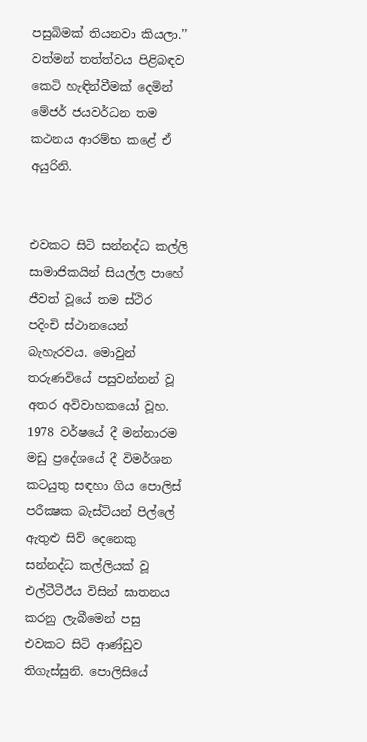පසුබිමක් තියනවා කියලා.’’ වත්මන් තත්ත්වය පිළිබඳව කෙටි හැඳින්වීමක් දෙමින් මේජර් ජයවර්ධන තම කථනය ආරම්‍භ කළේ ඒ අයුරිනි.


එවකට සිටි සන්නද්ධ කල්ලි සාමාජිකයින් සියල්ල පාහේ ජීවත් වූයේ තම ස්ථිර පදිංචි ස්ථානයෙන් බැහැරවය. මොවුන් තරුණවියේ පසුවන්නන් වූ අතර අවිවාහකයෝ වූහ. 1978 වර්ෂයේ දී මන්නාරම මඩු ප්‍රදේශයේ දී විමර්ශන කටයුතු සඳහා ගිය පොලිස් පරීක්‍ෂක බැස්ටියන් පිල්ලේ ඇතුළු සිව් දෙනෙකු සන්නද්ධ කල්ලියක් වූ එල්ටීටීඊය විසින් ඝාතනය කරනු ලැබීමෙන් පසු එවකට සිටි ආණ්ඩුව තිගැස්සුනි. පොලිසියේ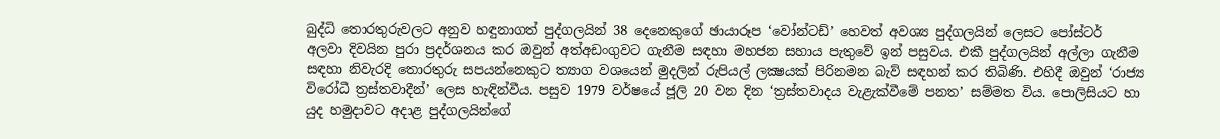බුද්ධි තොරතුරුවලට අනුව හඳුනාගත් පුද්ගලයින් 38 දෙනෙකුගේ ඡායාරූප ‘වෝන්ටඩ්’ හෙවත් අවශ්‍ය පුද්ගලයින් ලෙසට පෝස්ටර් අලවා දිවයින පුරා ප්‍රදර්ශනය කර ඔවුන් අත්අඩංගුවට ගැනීම සඳහා මහජන සහාය පැතුවේ ඉන් පසුවය. එකී පුද්ගලයින් අල්ලා ගැනීම සඳහා නිවැරදි තොරතුරු සපයන්නෙකුට ත්‍යාග වශයෙන් මුදලින් රුපියල් ලක්‍ෂයක් පිරිනමන බැව් සඳහන් කර තිබිණි. එහිදී ඔවුන් ‘රාජ්‍ය විරෝධී ත්‍රස්තවාදීන්’ ලෙස හැඳින්වීය. පසුව 1979 වර්ෂයේ ජූලි 20 වන දින ‘ත්‍රස්තවාදය වැළැක්වීමේ පනත’ සම්මත විය. පොලිසියට හා යුද හමුදාවට අදාළ පුද්ගලයින්ගේ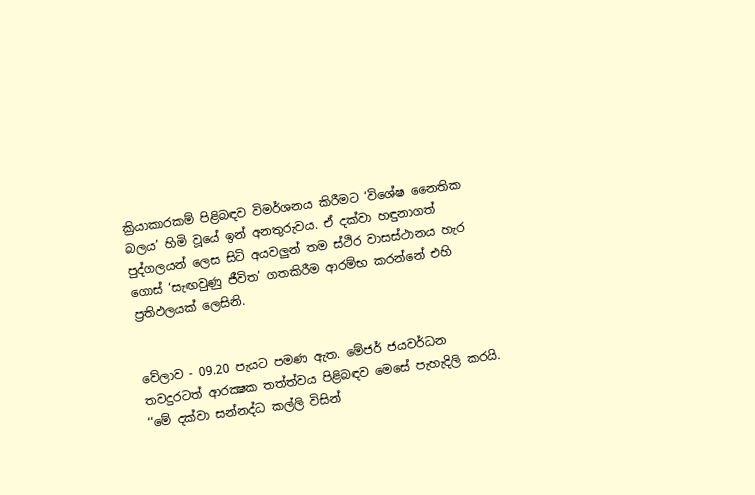ක්‍රියාකාරකම් පිළිබඳව විමර්ශනය කිරීමට ‘විශේෂ නෛතික බලය’ හිමි වූයේ ඉන් අනතුරුවය. ඒ දක්වා හඳුනාගත් පුද්ගලයන් ලෙස සිටි අයවලුන් තම ස්ථිර වාසස්ථානය හැර ගොස් ‘සැඟවුණු ජීවිත’ ගතකිරීම ආරම්භ කරන්නේ එහි ප්‍රතිඵලයක් ලෙසිනි.


වේලාව - 09.20 පැයට පමණ ඇත. මේජර් ජයවර්ධන තවදුරටත් ආරක්‍ෂක තත්ත්වය පිළිබඳව මෙසේ පැහැදිලි කරයි. ‘‘මේ දක්වා සන්නද්ධ කල්ලි විසින්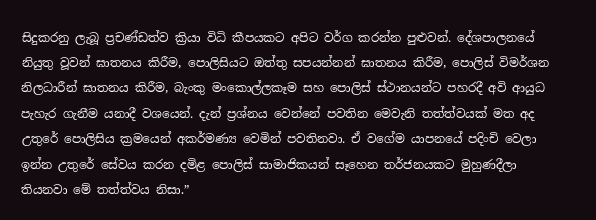සිදුකරනු ලැබූ ප්‍රචණ්ඩත්ව ක්‍රියා විධි කීපයකට අපිට වර්ග කරන්න පුළුවන්. දේශපාලනයේ නියුතු වූවන් ඝාතනය කිරීම, පොලිසියට ඔත්තු සපයන්නන් ඝාතනය කිරීම, පොලිස් විමර්ශන නිලධාරීන් ඝාතනය කිරීම, බැංකු මංකොල්ලකෑම සහ පොලිස් ස්ථානයන්ට පහරදී අවි ආයුධ පැහැර ගැනීම යනාදී වශයෙන්. දැන් ප්‍රශ්නය වෙන්නේ පවතින මෙවැනි තත්ත්වයක් මත අද උතුරේ පොලිසිය ක්‍රමයෙන් අකර්මණ්‍ය වෙමින් පවතිනවා. ඒ වගේම යාපනයේ පදිංචි වෙලා ඉන්න උතුරේ සේවය කරන දමිළ පොලිස් සාමාජිකයන් සෑහෙන තර්ජනයකට මුහුණදීලා තියනවා මේ තත්ත්වය නිසා.ˮ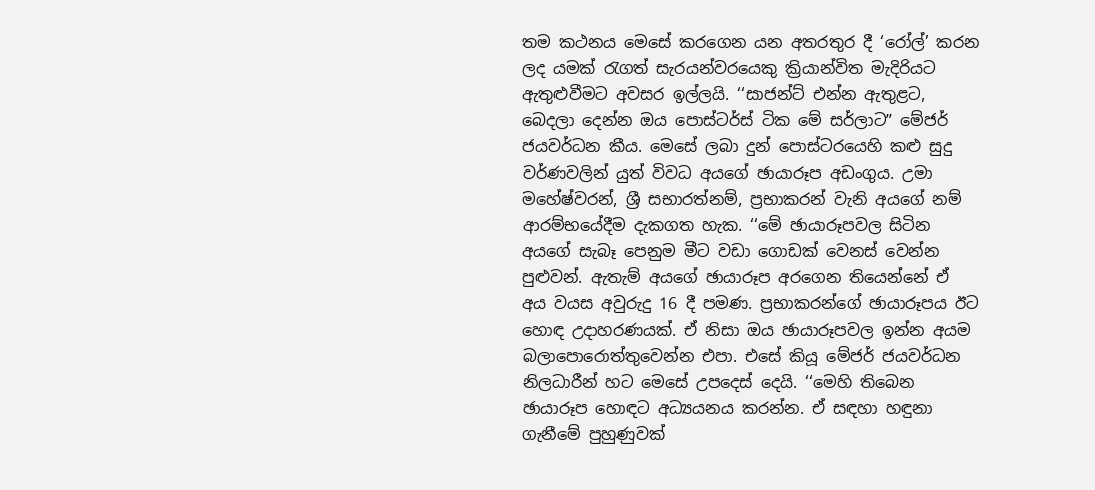තම කථනය මෙසේ කරගෙන යන අතරතුර දී ‘රෝල්’ කරන ලද යමක් රැගත් සැරයන්වරයෙකු ක්‍රියාන්විත මැදිරියට ඇතුළුවීමට අවසර ඉල්ලයි. ‘‘සාජන්ට් එන්න ඇතුළට, බෙදලා දෙන්න ඔය පොස්ටර්ස් ටික මේ සර්ලාටˮ මේජර් ජයවර්ධන කීය. මෙසේ ලබා දුන් පොස්ටරයෙහි කළු සුදු වර්ණවලින් යුත් විවධ අයගේ ඡායාරූප අඩංගුය. උමා මහේෂ්වරන්, ශ්‍රී සභාරත්නම්, ප්‍රභාකරන් වැනි අයගේ නම් ආරම්භයේදීම දැකගත හැක. ‘‘මේ ඡායාරූපවල සිටින අයගේ සැබෑ පෙනුම මීට වඩා ගොඩක් වෙනස් වෙන්න පුළුවන්. ඇතැම් අයගේ ඡායාරූප අරගෙන තියෙන්නේ ඒ අය වයස අවුරුදු 16 දී පමණ. ප්‍රභාකරන්ගේ ඡායාරූපය ඊට හොඳ උදාහරණයක්. ඒ නිසා ඔය ඡායාරූපවල ඉන්න අයම බලාපොරොත්තුවෙන්න එපා. එසේ කියූ මේජර් ජයවර්ධන නිලධාරීන් හට මෙසේ උපදෙස් දෙයි. ‘‘මෙහි තිබෙන ඡායාරූප හොඳට අධ්‍යයනය කරන්න. ඒ සඳහා හඳුනා ගැනීමේ පුහුණුවක්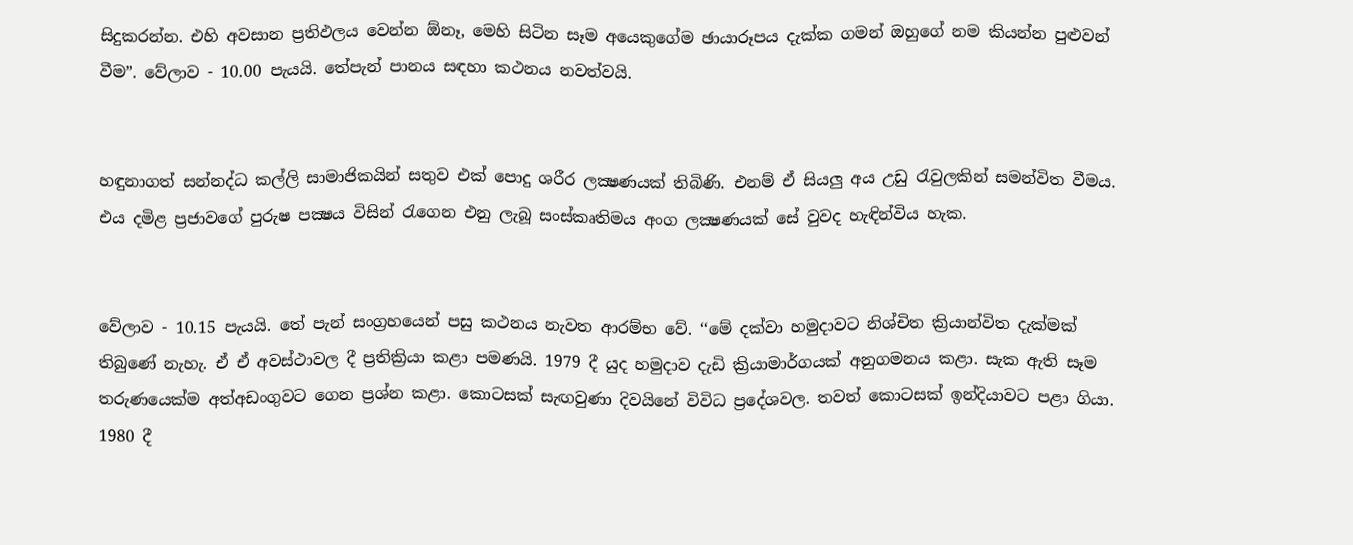සිදුකරන්න. එහි අවසාන ප්‍රතිඵලය වෙන්න ඕනෑ, මෙහි සිටින සෑම අයෙකුගේම ඡායාරූපය දැක්ක ගමන් ඔහුගේ නම කියන්න පුළුවන් වීමˮ. වේලාව - 10.00 පැයයි. තේපැන් පානය සඳහා කථනය නවත්වයි.


හඳුනාගත් සන්නද්ධ කල්ලි සාමාජිකයින් සතුව එක් පොදු ශරීර ලක්‍ෂණයක් තිබිණි. එනම් ඒ සියලු අය උඩු රැවුලකින් සමන්විත වීමය. එය දමිළ ප්‍රජාවගේ පුරුෂ පක්‍ෂය විසින් රැගෙන එනු ලැබූ සංස්කෘතිමය අංග ලක්‍ෂණයක් සේ වුවද හැඳින්විය හැක.


වේලාව - 10.15 පැයයි. තේ පැන් සංග්‍රහයෙන් පසු කථනය නැවත ආරම්භ වේ. ‘‘මේ දක්වා හමුදාවට නිශ්චිත ක්‍රියාන්විත දැක්මක් තිබුණේ නැහැ. ඒ ඒ අවස්ථාවල දී ප්‍රතික්‍රියා කළා පමණයි. 1979 දී යුද හමුදාව දැඩි ක්‍රියාමාර්ගයක් අනුගමනය කළා. සැක ඇති සෑම තරුණයෙක්ම අත්අඩංගුවට ගෙන ප්‍රශ්න කළා. කොටසක් සැඟවුණා දිවයිනේ විවිධ ප්‍රදේශවල. තවත් කොටසක් ඉන්දියාවට පළා ගියා. 1980 දී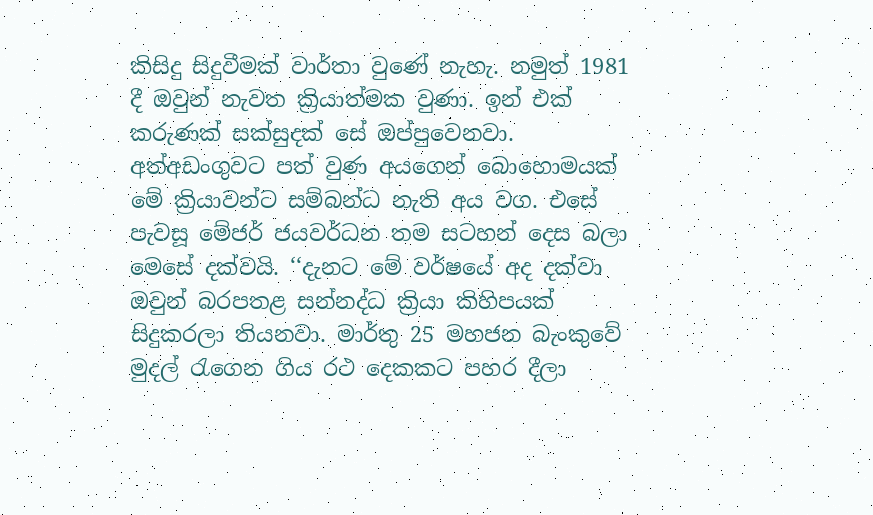කිසිදු සිදුවීමක් වාර්තා වුණේ නැහැ. නමුත් 1981 දී ඔවුන් නැවත ක්‍රියාත්මක වුණා. ඉන් එක් කරුණක් සක්සුදක් සේ ඔප්පුවෙනවා. අත්අඩංගුවට පත් වුණ අයගෙන් බොහොමයක් මේ ක්‍රියාවන්ට සම්බන්ධ නැති අය වග. එසේ පැවසූ මේජර් ජයවර්ධන තම සටහන් දෙස බලා මෙසේ දක්වයි. ‘‘දැනට මේ වර්ෂයේ අද දක්වා ඔවුන් බරපතළ සන්නද්ධ ක්‍රියා කිහිපයක් සිදුකරලා තියනවා. මාර්තු 25 මහජන බැංකුවේ මුදල් රැගෙන ගිය රථ දෙකකට පහර දීලා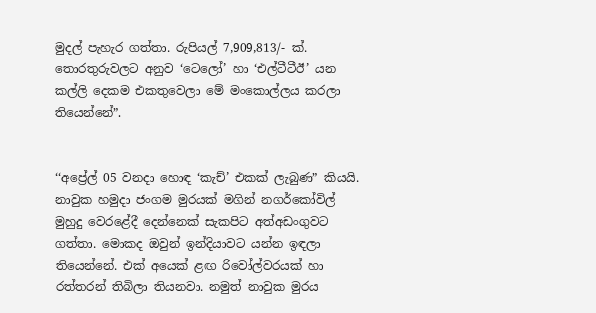මුදල් පැහැර ගත්තා. රුපියල් 7,909,813/- ක්. තොරතුරුවලට අනුව ‘ටෙලෝ’ හා ‘එල්ටීටීඊ’ යන කල්ලි දෙකම එකතුවෙලා මේ මංකොල්ලය කරලා තියෙන්නේˮ.


‘‘අප්‍රේල් 05 වනදා හොඳ ‘කැච්’ එකක් ලැබුණˮ කියයි. නාවුක හමුදා ජංගම මුරයක් මගින් නගර්කෝවිල් මුහුදු වෙරළේදී දෙන්නෙක් සැකපිට අත්අඩංගුවට ගත්තා. මොකද ඔවුන් ඉන්දියාවට යන්න ඉඳලා තියෙන්නේ. එක් අයෙක් ළඟ රිවෝල්වරයක් හා රත්තරන් තිබිලා තියනවා. නමුත් නාවුක මුරය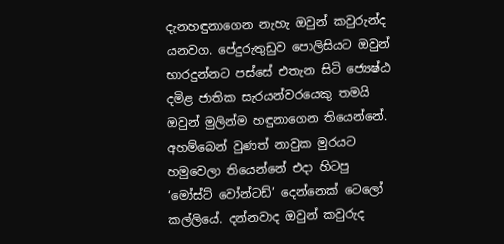දැනහඳුනාගෙන නැහැ ඔවුන් කවුරුන්ද යනවග. පේදුරුතුඩුව පොලිසියට ඔවුන් භාරදුන්නට පස්සේ එතැන සිටි ජ්‍යෙෂ්ඨ දමිළ ජාතික සැරයන්වරයෙකු තමයි ඔවුන් මුලින්ම හඳුනාගෙන තියෙන්නේ. අහම්බෙන් වුණත් නාවුක මුරයට හමුවෙලා තියෙන්නේ එදා හිටපු ‘මෝස්ට් වෝන්ටඩ්’ දෙන්නෙක් ටෙලෝ කල්ලියේ. දන්නවාද ඔවුන් කවුරුද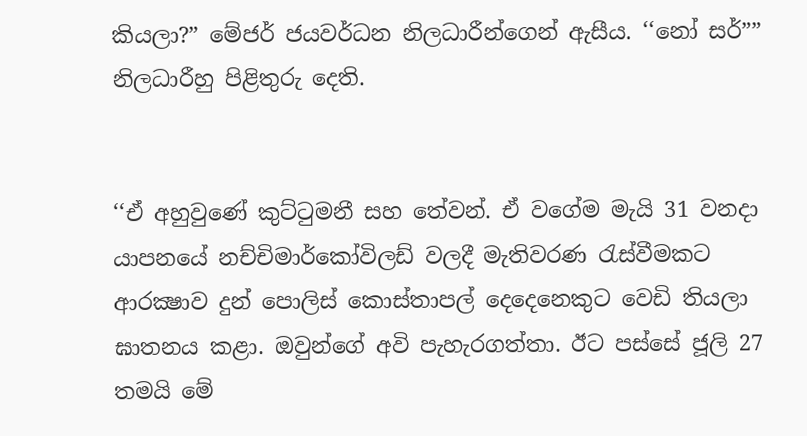කියලා?ˮ මේජර් ජයවර්ධන නිලධාරීන්ගෙන් ඇසීය. ‘‘නෝ සර්”ˮ නිලධාරීහු පිළිතුරු දෙති.


‘‘ඒ අහුවුණේ කුට්ටුමනී සහ තේවන්. ඒ වගේම මැයි 31 වනදා යාපනයේ නච්චිමාර්කෝවිලඩ් වලදී මැතිවරණ රැස්වීමකට ආරක්‍ෂාව දුන් පොලිස් කොස්තාපල් දෙදෙනෙකුට වෙඩි තියලා ඝාතනය කළා. ඔවුන්ගේ අවි පැහැරගත්තා. ඊට පස්සේ ජූලි 27 තමයි මේ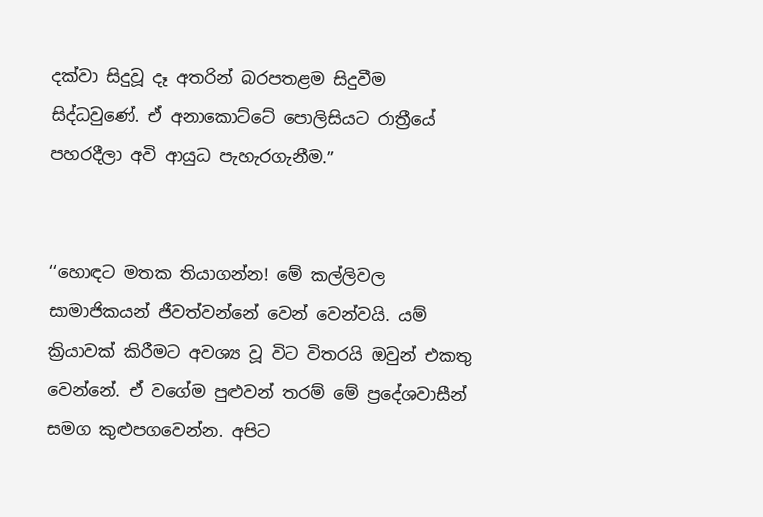දක්වා සිදුවූ දෑ අතරින් බරපතළම සිදුවීම සිද්ධවුණේ. ඒ අනාකොට්ටේ පොලිසියට රාත්‍රීයේ පහරදීලා අවි ආයුධ පැහැරගැනීම.ˮ


‘‘හොඳට මතක තියාගන්න! මේ කල්ලිවල සාමාජිකයන් ජීවත්වන්නේ වෙන් වෙන්වයි. යම් ක්‍රියාවක් කිරීමට අවශ්‍ය වූ විට විතරයි ඔවුන් එකතු වෙන්නේ. ඒ වගේම පුළුවන් තරම් මේ ප්‍රදේශවාසීන් සමග කුළුපගවෙන්න. අපිට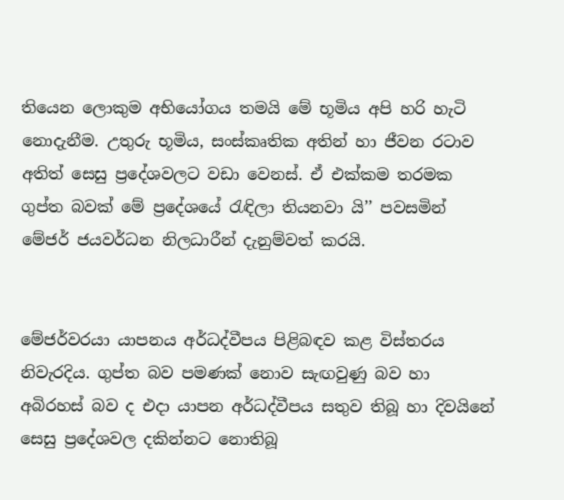තියෙන ලොකුම අභියෝගය තමයි මේ භූමිය අපි හරි හැටි නොදැනීම. උතුරු භූමිය, සංස්කෘතික අතින් හා ජීවන රටාව අතිත් සෙසු ප්‍රදේශවලට වඩා වෙනස්. ඒ එක්කම තරමක ගුප්ත බවක් මේ ප්‍රදේශයේ රැඳිලා තියනවා යි’’ පවසමින් මේජර් ජයවර්ධන නිලධාරීන් දැනුම්වත් කරයි.


මේජර්වරයා යාපනය අර්ධද්වීපය පිළිබඳව කළ විස්තරය නිවැරදිය. ගුප්ත බව පමණක් නොව සැඟවුණු බව හා අබිරහස් බව ද එදා යාපන අර්ධද්වීපය සතුව තිබූ හා දිවයිනේ සෙසු ප්‍රදේශවල දකින්නට නොතිබූ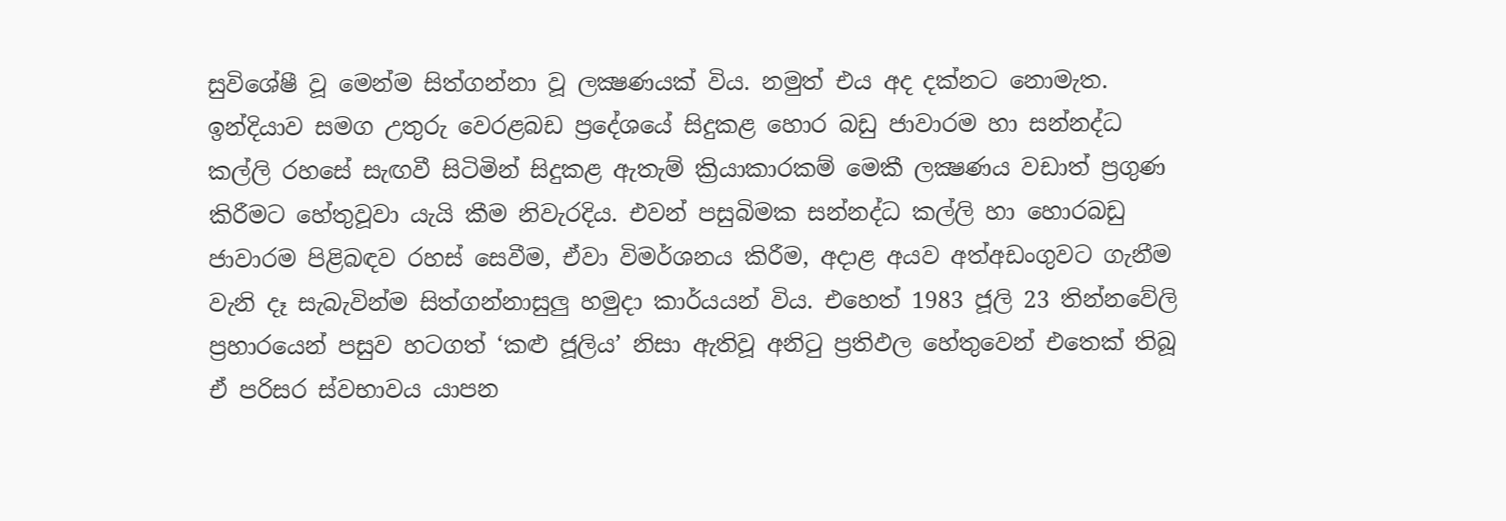සුවිශේෂී වූ මෙන්ම සිත්ගන්නා වූ ලක්‍ෂණයක් විය. නමුත් එය අද දක්නට නොමැත. ඉන්දියාව සමග උතුරු වෙරළබඩ ප්‍රදේශයේ සිදුකළ හොර බඩු ජාවාරම හා සන්නද්ධ කල්ලි රහසේ සැඟවී සිටිමින් සිදුකළ ඇතැම් ක්‍රියාකාරකම් මෙකී ලක්‍ෂණය වඩාත් ප්‍රගුණ කිරීමට හේතුවූවා යැයි කීම නිවැරදිය. එවන් පසුබිමක සන්නද්ධ කල්ලි හා හොරබඩු ජාවාරම පිළිබඳව රහස් සෙවීම, ඒවා විමර්ශනය කිරීම, අදාළ අයව අත්අඩංගුවට ගැනීම වැනි දෑ සැබැවින්ම සිත්ගන්නාසුලු හමුදා කාර්යයන් විය. එහෙත් 1983 ජූලි 23 තින්නවේලි ප්‍රහාරයෙන් පසුව හටගත් ‘කළු ජූලිය’ නිසා ඇතිවූ අනිටු ප්‍රතිඵල හේතුවෙන් එතෙක් තිබූ ඒ පරිසර ස්වභාවය යාපන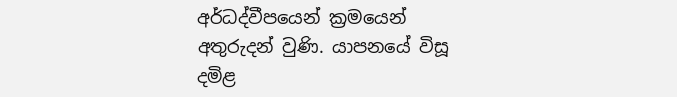අර්ධද්වීපයෙන් ක්‍රමයෙන් අතුරුදන් වුණි. යාපනයේ විසූ දමිළ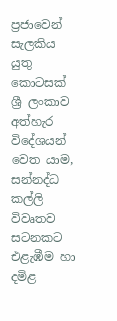ප්‍රජාවෙන් සැලකිය යුතු කොටසක් ශ්‍රී ලංකාව අත්හැර විදේශයන් වෙත යාම, සන්නද්ධ කල්ලි විවෘතව සටනකට එළැඹීම හා දමිළ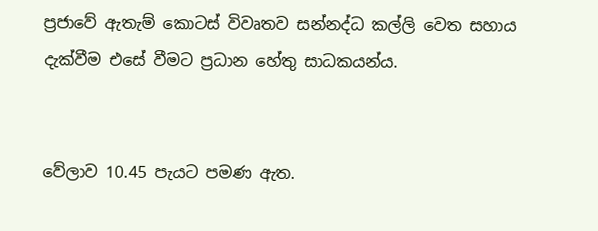ප්‍රජාවේ ඇතැම් කොටස් විවෘතව සන්නද්ධ කල්ලි වෙත සහාය දැක්වීම එසේ වීමට ප්‍රධාන හේතු සාධකයන්ය.


වේලාව 10.45 පැයට පමණ ඇත.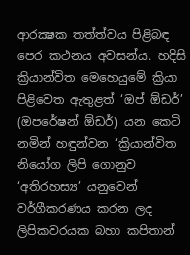ආරක්‍ෂක තත්ත්වය පිළිබඳ පෙර කථනය අවසන්ය. හදිසි ක්‍රියාන්විත මෙහෙයුමේ ක්‍රියා පිළිවෙත ඇතුළත් ‘ඔප් ඕඩර්’ (ඔපරේෂන් ඕඩර්) යන කෙටි නමින් හඳුන්වන ‘ක්‍රියාන්විත නියෝග ලිපි ගොනුව ‘අතිරහස්‍ය’ යනුවෙන් වර්ගීකරණය කරන ලද ලිපිකවරයක බහා කපිතාන්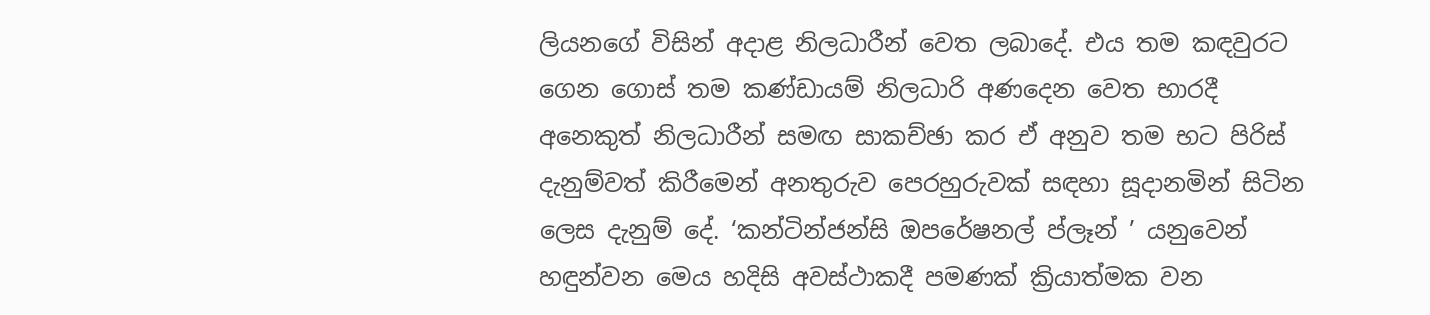ලියනගේ විසින් අදාළ නිලධාරීන් වෙත ලබාදේ. එය තම කඳවුරට ගෙන ගොස් තම කණ්ඩායම් නිලධාරි අණදෙන වෙත භාරදී අනෙකුත් නිලධාරීන් සමඟ සාකච්ඡා කර ඒ අනුව තම භට පිරිස් දැනුම්වත් කිරීමෙන් අනතුරුව පෙරහුරුවක් සඳහා සූදානමින් සිටින ලෙස දැනුම් දේ. ‘කන්ටින්ජන්සි ඔපරේෂනල් ප්ලෑන් ’ යනුවෙන් හඳුන්වන මෙය හදිසි අවස්ථාකදී පමණක් ක්‍රියාත්මක වන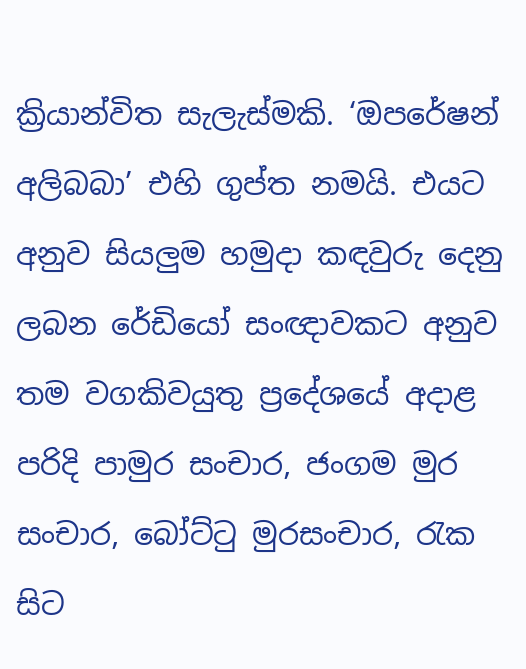ක්‍රියාන්විත සැලැස්මකි. ‘ඔපරේෂන් අලිබබා’ එහි ගුප්ත නමයි. එයට අනුව සියලුම හමුදා කඳවුරු දෙනු ලබන රේඩියෝ සංඥාවකට අනුව තම වගකිවයුතු ප්‍රදේශයේ අදාළ පරිදි පාමුර සංචාර, ජංගම මුර සංචාර, බෝට්ටු මුරසංචාර, රැක සිට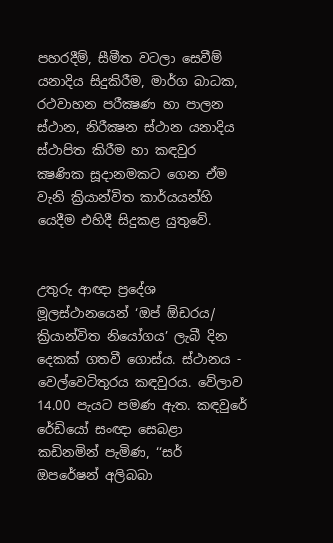පහරදීම්, සීමීත වටලා සෙවීම් යනාදිය සිදුකිරීම, මාර්ග බාධක, රථවාහන පරීක්‍ෂණ හා පාලන ස්ථාන, නිරීක්‍ෂන ස්ථාන යනාදිය ස්ථාපිත කිරීම හා කඳවුර ක්‍ෂණික සූදානමකට ගෙන ඒම වැනි ක්‍රියාන්විත කාර්යයන්හි යෙදීම එහිදී සිදුකළ යුතුවේ.


උතුරු ආඥා ප්‍රදේශ මූලස්ථානයෙන් ‘ඔප් ඕඩරය/ ක්‍රියාන්විත නියෝගය’ ලැබී දින දෙකක් ගතවී ගොස්ය. ස්ථානය - වෙල්වෙටිතුරය කඳවුරය. වේලාව 14.00 පැයට පමණ ඇත. කඳවුරේ රේඩියෝ සංඥා සෙබළා කඩිනමින් පැමිණ, ‘‘සර් ඔපරේෂන් අලිබබා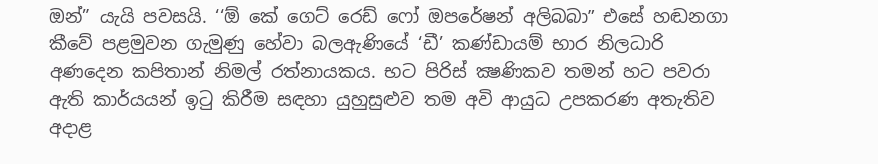ඔන්” යැයි පවසයි. ‘‘ඕ කේ ගෙට් රෙඩ් ෆෝ ඔපරේෂන් අලිබබාˮ එසේ හඬනගා කීවේ පළමුවන ගැමුණු හේවා බලඇණියේ ‘ඩී’ කණ්ඩායම් භාර නිලධාරි අණදෙන කපිතාන් නිමල් රත්නායකය. භට පිරිස් ක්‍ෂණිකව තමන් හට පවරා ඇති කාර්යයන් ඉටු කිරීම සඳහා යුහුසුළුව තම අවි ආයුධ උපකරණ අතැතිව අදාළ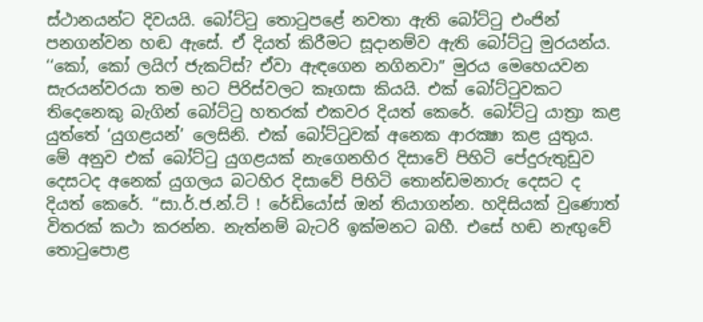ස්ථානයන්ට දිවයයි. බෝට්ටු තොටුපළේ නවතා ඇති බෝට්ටු එංජින් පනගන්වන හඬ ඇසේ. ඒ දියත් කිරීමට සූදානම්ව ඇති බෝට්ටු මුරයන්ය. ‘‘කෝ, කෝ ලයිෆ් ජැකට්ස්? ඒවා ඇඳගෙන නගිනවාˮ මුරය මෙහෙයවන සැරයන්වරයා තම භට පිරිස්වලට කෑගසා කියයි. එක් බෝට්ටුවකට තිදෙනෙකු බැගින් බෝට්ටු හතරක් එකවර දියත් කෙරේ. බෝට්ටු යාත්‍රා කළ යුත්තේ ‘යුගළයන්’ ලෙසිනි. එක් බෝට්ටුවක් අනෙක ආරක්‍ෂා කළ යුතුය. මේ අනුව එක් බෝට්ටු යුගළයක් නැගෙනහිර දිසාවේ පිහිටි පේදුරුතුඩුව දෙසටද අනෙක් යුගලය බටහිර දිසාවේ පිහිටි තොන්ඩමනාරු දෙසට ද දියත් කෙරේ. ‘‘සා.ර්.ජ.න්.ට් ! රේඩියෝස් ඔන් තියාගන්න. හදිසියක් වුණොත් විතරක් කථා කරන්න. නැත්නම් බැටරි ඉක්මනට බහී. එසේ හඬ නැඟුවේ තොටුපොළ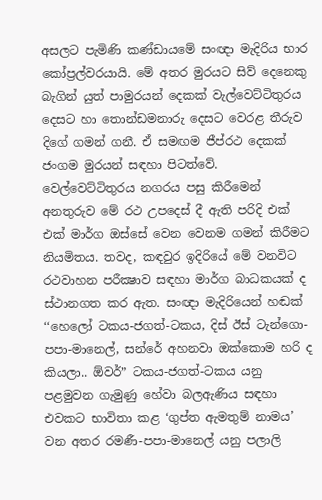අසලට පැමිණි කණ්ඩායමේ සංඥා මැදිරිය භාර කෝප්‍රල්වරයායි. මේ අතර මුරයට සිව් දෙනෙකු බැගින් යුත් පාමුරයන් දෙකක් වැල්වෙට්ටිතුරය දෙසට හා තොන්ඩමනාරු දෙසට වෙරළ තීරුව දිගේ ගමන් ගනී. ඒ සමඟම ජීප්රථ දෙකක් ජංගම මුරයන් සඳහා පිටත්වේ. වෙල්වෙට්ටිතුරය නගරය පසු කිරීමෙන් අනතුරුව මේ රථ උපදෙස් දී ඇති පරිදි එක් එක් මාර්ග ඔස්සේ වෙන වෙනම ගමන් කිරීමට නියමිතය. තවද, කඳවුර ඉදිරියේ මේ වනවිට රථවාහන පරීක්‍ෂාව සඳහා මාර්ග බාධකයක් ද ස්ථානගත කර ඇත. සංඥා මැදිරියෙන් හඬක් ‘‘හෙලෝ ටකය-ජගත්-ටකය, දිස් ඊස් ටැන්ගො-පපා-මානෙල්, සන්රේ අහනවා ඔක්කොම හරි ද කියලා.. ඕවර්ˮ ටකය-ජගත්-ටකය යනු පළමුවන ගැමුණු හේවා බලඇණිය සඳහා එවකට භාවිතා කළ ‘ගුප්ත ඇමතුම් නාමය’ වන අතර රමණී-පපා-මානෙල් යනු පලාලි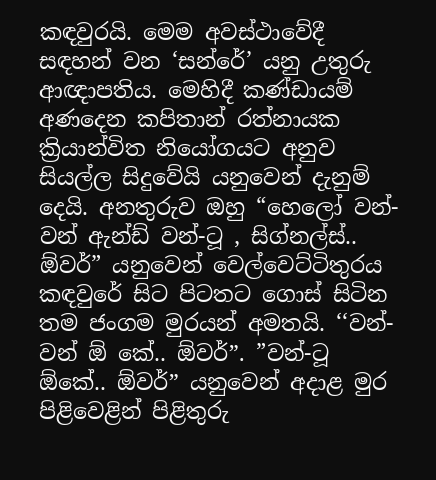කඳවුරයි. මෙම අවස්ථාවේදී සඳහන් වන ‘සන්රේ’ යනු උතුරු ආඥාපතිය. මෙහිදී කණ්ඩායම් අණදෙන කපිතාන් රත්නායක ක්‍රියාන්විත නියෝගයට අනුව සියල්ල සිදුවේයි යනුවෙන් දැනුම් දෙයි. අනතුරුව ඔහු “හෙලෝ වන්-වන් ඇන්ඩ් වන්-ටූ , සිග්නල්ස්.. ඕවර්” යනුවෙන් වෙල්වෙට්ටිතුරය කඳවුරේ සිට පිටතට ගොස් සිටින තම ජංගම මුරයන් අමතයි. ‘‘වන්-වන් ඕ කේ.. ඕවර්ˮ. ”වන්-ටූ ඕකේ.. ඕවර්ˮ යනුවෙන් අදාළ මුර පිළිවෙළින් පිළිතුරු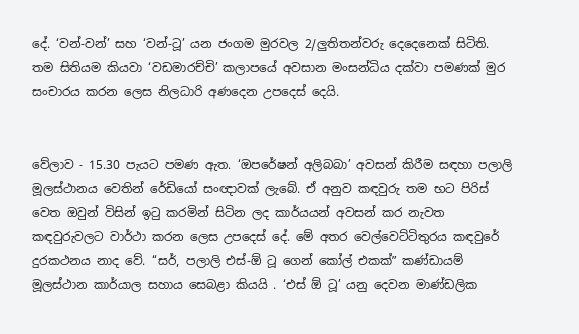දේ. ‘වන්-වන්’ සහ ‘වන්-ටූ’ යන ජංගම මුරවල 2/ලුතිතන්වරු දෙදෙනෙක් සිටිති. තම සිතියම කියවා ‘වඩමාරච්චි’ කලාපයේ අවසාන මංසන්ධිය දක්වා පමණක් මුර සංචාරය කරන ලෙස නිලධාරි අණදෙන උපදෙස් දෙයි.


වේලාව - 15.30 පැයට පමණ ඇත. ‘ඔපරේෂන් අලිබබා’ අවසන් කිරීම සඳහා පලාලි මූලස්ථානය වෙතින් රේඩියෝ සංඥාවක් ලැබේ. ඒ අනුව කඳවුරු තම භට පිරිස් වෙත ඔවුන් විසින් ඉටු කරමින් සිටින ලද කාර්යයන් අවසන් කර නැවත කඳවුරුවලට වාර්ථා කරන ලෙස උපදෙස් දේ. මේ අතර වෙල්වෙට්ටිතුරය කඳවුරේ දුරකථනය නාද වේ. ‘‘සර්, පලාලි එස්-ඕ ටූ ගෙන් කෝල් එකක්ˮ කණ්ඩායම් මූලස්ථාන කාර්යාල සහාය සෙබළා කියයි . ‘එස් ඕ ටූ’ යනු දෙවන මාණ්ඩලික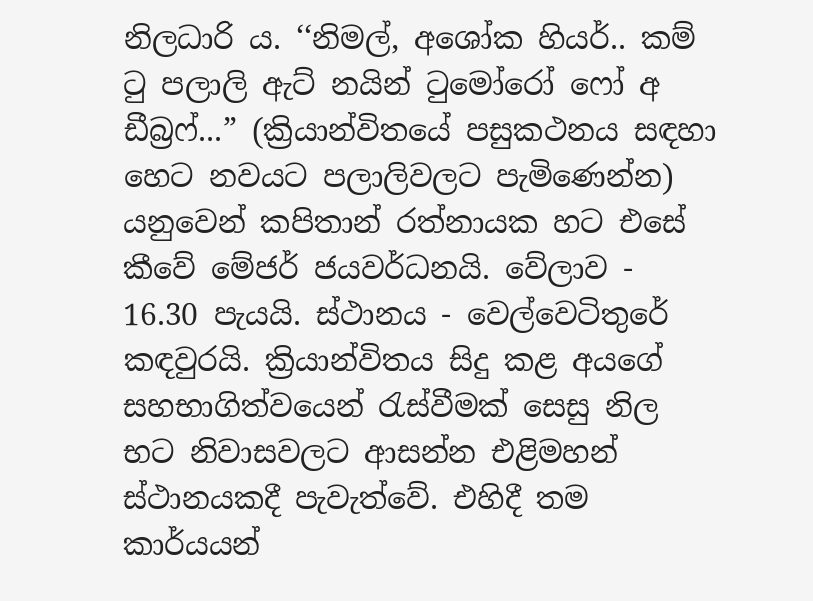නිලධාරි ය. ‘‘නිමල්, අශෝක හියර්.. කම් ටු පලාලි ඇට් නයින් ටුමෝරෝ ෆෝ අ ඩීබ්‍රෆ්...” (ක්‍රියාන්විතයේ පසුකථනය සඳහා හෙට නවයට පලාලිවලට පැමිණෙන්න) යනුවෙන් කපිතාන් රත්නායක හට එසේ කීවේ මේජර් ජයවර්ධනයි. වේලාව - 16.30 පැයයි. ස්ථානය - වෙල්වෙටිතුරේ කඳවුරයි. ක්‍රියාන්විතය සිදු කළ අයගේ සහභාගිත්වයෙන් රැස්වීමක් සෙසු නිල භට නිවාසවලට ආසන්න එළිමහන් ස්ථානයකදී පැවැත්වේ. එහිදී තම කාර්යයන්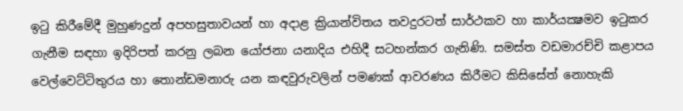ඉටු කිරීමේදී මුහුණදුන් අපහසුතාවයන් හා අදාළ ක්‍රියාන්විතය තවදුරටත් සාර්ථකව හා කාර්යක්‍ෂමව ඉටුකර ගැනීම සඳහා ඉදිරිපත් කරනු ලබන යෝජනා යනාදිය එහිදී සටහන්කර ගැනිණි. සමස්ත වඩමාරච්චි කළාපය වෙල්වෙට්ටිතුරය හා තොන්ඩමනාරු යන කඳවුරුවලින් පමණක් ආවරණය කිරීමට කිසිසේත් නොහැකි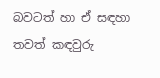බවටත් හා ඒ සඳහා තවත් කඳවුරු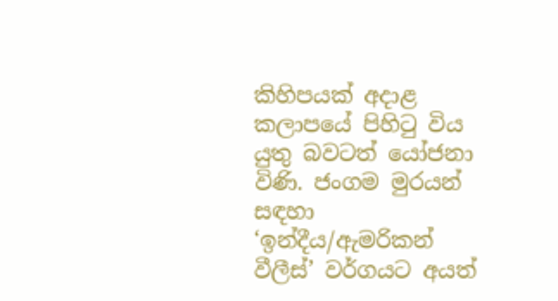කිහිපයක් අදාළ කලාපයේ පිහිටු විය යුතු බවටත් යෝජනා විණි. ජංගම මුරයන් සඳහා ‘ඉන්දීය/ඇමරිකන් වීලීස්’ වර්ගයට අයත්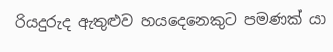රියදුරුද ඇතුළුව හයදෙනෙකුට පමණක් යා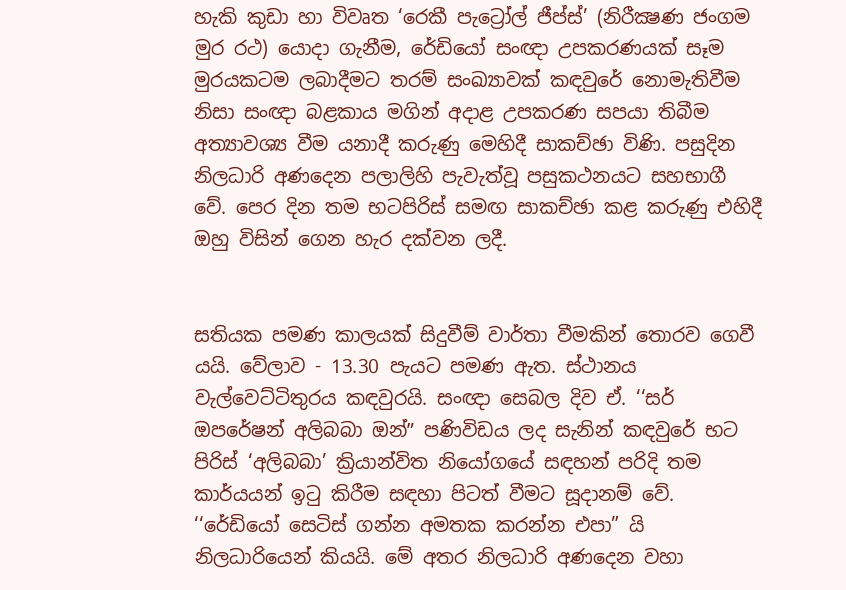හැකි කුඩා හා විවෘත ‘රෙකී පැට්‍රෝල් ජීප්ස්’ (නිරීක්‍ෂණ ජංගම මුර රථ) යොදා ගැනීම, රේඩියෝ සංඥා උපකරණයක් සෑම මුරයකටම ලබාදීමට තරම් සංඛ්‍යාවක් කඳවුරේ නොමැතිවීම නිසා සංඥා බළකාය මගින් අදාළ උපකරණ සපයා තිබීම අත්‍යාවශ්‍ය වීම යනාදී කරුණු මෙහිදී සාකච්ඡා විණි. පසුදින නිලධාරි අණදෙන පලාලිහි පැවැත්වූ පසුකථනයට සහභාගී වේ. පෙර දින තම භටපිරිස් සමඟ සාකච්ඡා කළ කරුණු එහිදී ඔහු විසින් ගෙන හැර දක්වන ලදී.


සතියක පමණ කාලයක් සිදුවීම් වාර්තා වීමකින් තොරව ගෙවී යයි. වේලාව - 13.30 පැයට පමණ ඇත. ස්ථානය වැල්වෙට්ටිතුරය කඳවුරයි. සංඥා සෙබල දිව ඒ. ‘‘සර් ඔපරේෂන් අලිබබා ඔන්ˮ පණිවිඩය ලද සැනින් කඳවුරේ භට පිරිස් ‘අලිබබා’ ක්‍රියාන්විත නියෝගයේ සඳහන් පරිදි තම කාර්යයන් ඉටු කිරීම සඳහා පිටත් වීමට සූදානම් වේ. ‘‘රේඩියෝ සෙටිස් ගන්න අමතක කරන්න එපා” යි නිලධාරියෙන් කියයි. මේ අතර නිලධාරි අණදෙන වහා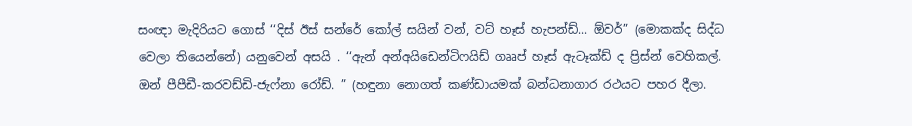සංඥා මැදිරියට ගොස් ‘‘දිස් ඊස් සන්රේ කෝල් සයින් වන්, වට් හෑස් හැපන්ඩ්... ඕවර්” (මොකක්ද සිද්ධ වෙලා තියෙන්නේ) යනුවෙන් අසයි . ‘‘ඇන් අන්අයිඩෙන්ටිෆයිඩ් ගෲප් හෑස් ඇටෑක්ඩ් ද ප්‍රිස්න් වෙහිකල්. ඔන් පීපීඩී-කරවඩ්ඩි-ජැෆ්නා රෝඩ්. ” (හඳුනා නොගත් කණ්ඩායමක් බන්ධනාගාර රථයට පහර දීලා.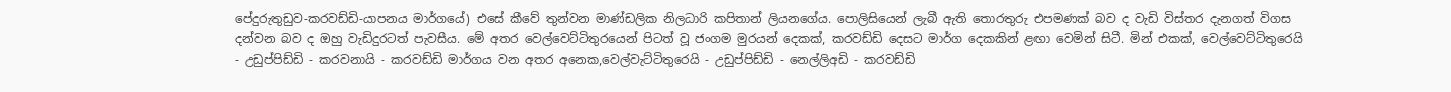පේදුරුතුඩුව-කරවඩ්ඩි-යාපනය මාර්ගයේ) එසේ කීවේ තුන්වන මාණ්ඩලික නිලධාරි කපිතාන් ලියනගේය. පොලිසියෙන් ලැබී ඇති තොරතුරු එපමණක් බව ද වැඩි විස්තර දැනගත් විගස දන්වන බව ද ඔහු වැඩිදුරටත් පැවසීය. මේ අතර වෙල්වෙට්ටිතුරයෙන් පිටත් වූ ජංගම මුරයන් දෙකක්, කරවඩ්ඩි දෙසට මාර්ග දෙකකින් ළඟා වෙමින් සිටී. මින් එකක්, වෙල්වෙට්ටිතුරෙයි - උඩුප්පිඩ්ඩි - කරවනායි - කරවඩ්ඩි මාර්ගය වන අතර අනෙක,වෙල්වැට්ටිතුරෙයි - උඩුප්පිඩ්ඩි - නෙල්ලිඅඩි - කරවඩ්ඩි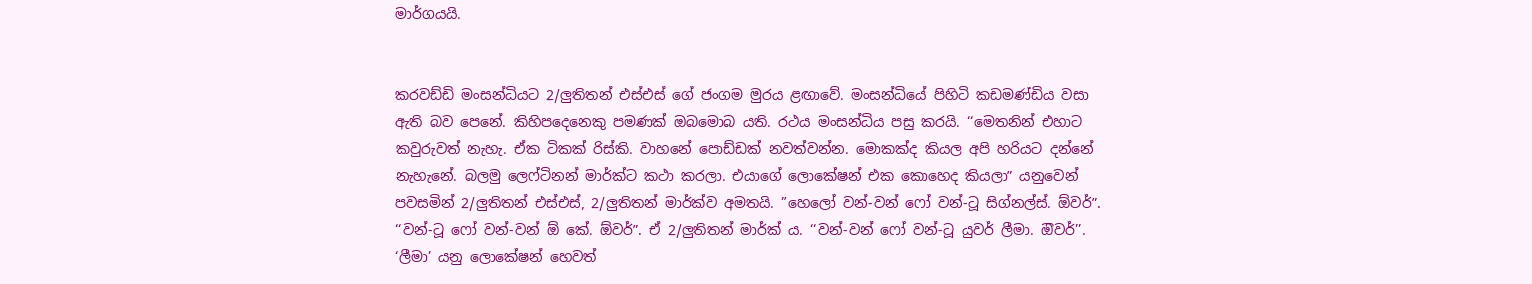මාර්ගයයි.


කරවඩ්ඩි මංසන්ධියට 2/ලුතිතන් එස්එස් ගේ ජංගම මුරය ළඟාවේ. මංසන්ධියේ පිහිටි කඩමණ්ඩිය වසා ඇති බව පෙනේ. කිහිපදෙනෙකු පමණක් ඔබමොබ යති. රථය මංසන්ධිය පසු කරයි. ‘‘මෙතනින් එහාට කවුරුවත් නැහැ. ඒක ටිකක් රිස්කි. වාහනේ පොඩ්ඩක් නවත්වන්න. මොකක්ද කියල අපි හරියට දන්නේ නැහැනේ. බලමු ලෙෆ්ටිනන් මාර්ක්ට කථා කරලා. එයාගේ ලොකේෂන් එක කොහෙද කියලාˮ යනුවෙන් පවසමින් 2/ලුතිතන් එස්එස්, 2/ලුතිතන් මාර්ක්ව අමතයි. ”හෙලෝ වන්-වන් ෆෝ වන්-ටූ සිග්නල්ස්. ඕවර්ˮ. ‘‘වන්-ටූ ෆෝ වන්-වන් ඕ කේ. ඕවර්ˮ. ඒ 2/ලුතිතන් මාර්ක් ය. ‘‘වන්-වන් ෆෝ වන්-ටූ යුවර් ලීමා. ඔිවර්’’. ‘ලීමා’ යනු ලොකේෂන් හෙවත්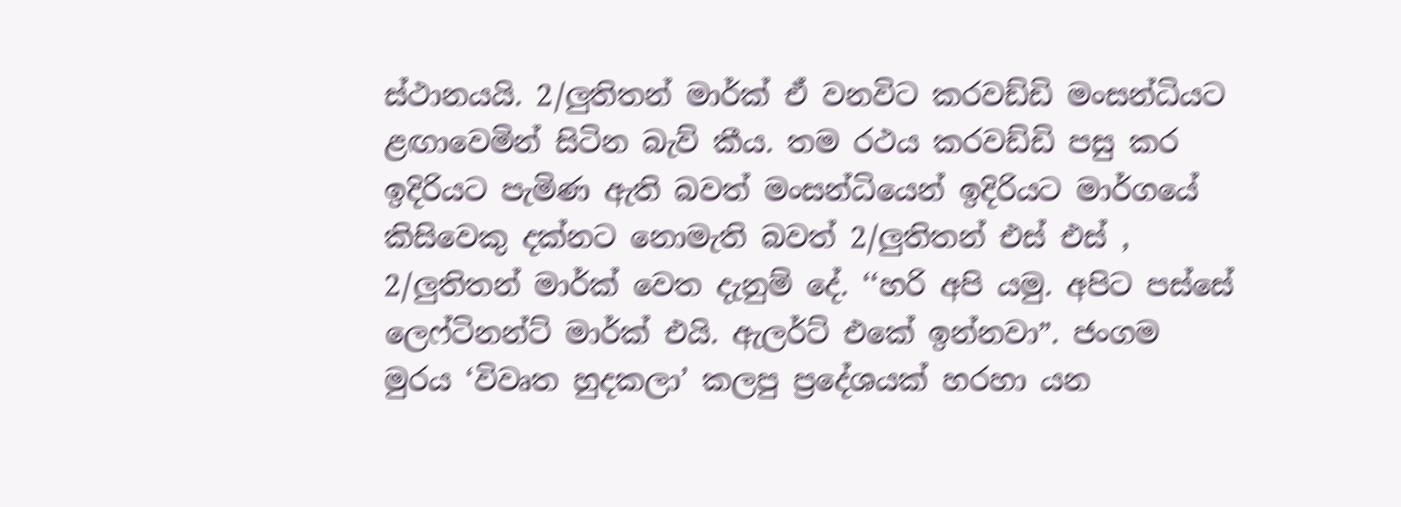ස්ථානයයි. 2/ලුතිතන් මාර්ක් ඒ වනවිට කරවඩ්ඩි මංසන්ධියට ළඟාවෙමින් සිටින බැව් කීය. තම රථය කරවඩ්ඩි පසු කර ඉදිරියට පැමිණ ඇති බවත් මංසන්ධියෙන් ඉදිරියට මාර්ගයේ කිසිවෙකු දක්නට නොමැති බවත් 2/ලුතිතන් එස් එස් , 2/ලුතිතන් මාර්ක් වෙත දැනුම් දේ. ‘‘හරි අපි යමු. අපිට පස්සේ ලෙෆ්ටිනන්ට් මාර්ක් එයි. ඇලර්ට් එකේ ඉන්නවාˮ. ජංගම මුරය ‘විවෘත හුදකලා’ කලපු ප්‍රදේශයක් හරහා යන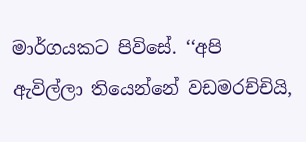මාර්ගයකට පිවිසේ. ‘‘අපි ඇවිල්ලා තියෙන්නේ වඩමරච්චියි,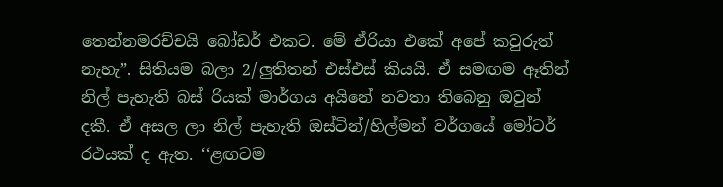තෙන්නමරච්චයි බෝඩර් එකට. මේ ඒරියා එකේ අපේ කවුරුත් නැහැˮ. සිතියම බලා 2/ලුතිතන් එස්එස් කියයි. ඒ සමඟම ඈතින් නිල් පැහැති බස් රියක් මාර්ගය අයිනේ නවතා තිබෙනු ඔවුන් දකී. ඒ අසල ලා නිල් පැහැති ඔස්ටින්/හිල්මන් වර්ගයේ මෝටර් රථයක් ද ඇත. ‘‘ළඟටම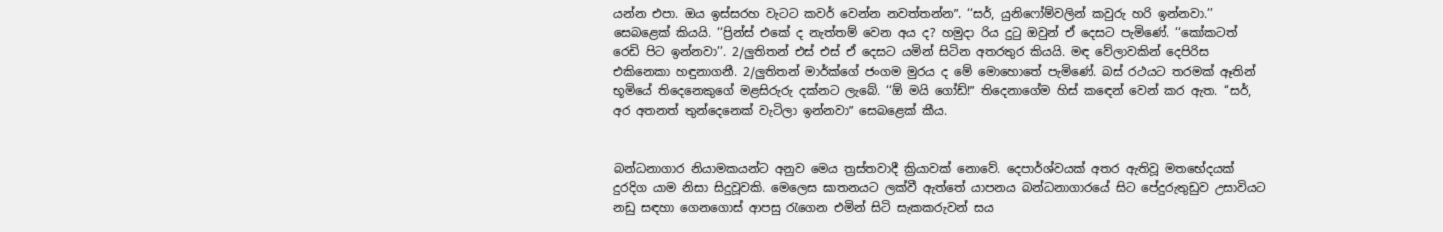යන්න එපා. ඔය ඉස්සරහ වැටට කවර් වෙන්න නවත්තන්නˮ. ‘‘සර්, යුනිෆෝම්වලින් කවුරු හරි ඉන්නවා.’’ සෙබළෙක් කියයි. ‘‘ප්‍රින්ස් එකේ ද නැත්තම් වෙන අය ද? හමුදා රිය දුටු ඔවුන් ඒ දෙසට පැමිණේ. ‘‘කෝකටත් රෙඩි පිට ඉන්නවා’’. 2/ලුතිතන් එස් එස් ඒ දෙසට යමින් සිටින අතරතුර කියයි. මඳ වේලාවකින් දෙපිරිස එකිනෙකා හඳුනාගනී. 2/ලුතිතන් මාර්ක්ගේ ජංගම මුරය ද මේ මොහොතේ පැමිණේ. බස් රථයට තරමක් ඈතින් භූමියේ තිදෙනෙකුගේ මළසිරුරු දක්නට ලැබේ. ‘‘ඕ මයි ගෝඩ්!ˮ තිදෙනාගේම හිස් කඳෙන් වෙන් කර ඇත. ‘‘සර්, අර අතනත් තුන්දෙනෙක් වැටිලා ඉන්නවාˮ සෙබළෙක් කීය.


බන්ධනාගාර නියාමකයන්ට අනුව මෙය ත්‍රස්තවාදී ක්‍රියාවක් නොවේ. දෙපාර්ශ්වයක් අතර ඇතිවූ මතභේදයක් දුරදිග යාම නිසා සිදුවූවකි. මෙලෙස ඝාතනයට ලක්වී ඇත්තේ යාපනය බන්ධනාගාරයේ සිට පේදුරුතුඩුව උසාවියට නඩු සඳහා ගෙනගොස් ආපසු රැගෙන එමින් සිටි සැකකරුවන් සය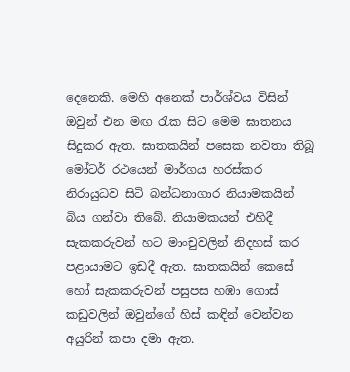දෙනෙකි. මෙහි අනෙක් පාර්ශ්වය විසින් ඔවුන් එන මඟ රැක සිට මෙම ඝාතනය සිදුකර ඇත. ඝාතකයින් පසෙක නවතා තිබූ මෝටර් රථයෙන් මාර්ගය හරස්කර නිරායුධව සිටි බන්ධනාගාර නියාමකයින් බිය ගන්වා තිබේ. නියාමකයන් එහිදී සැකකරුවන් හට මාංචුවලින් නිදහස් කර පළායාමට ඉඩදී ඇත. ඝාතකයින් කෙසේ හෝ සැකකරුවන් පසුපස හඹා ගොස් කඩුවලින් ඔවුන්ගේ හිස් කඳින් වෙන්වන අයුරින් කපා දමා ඇත.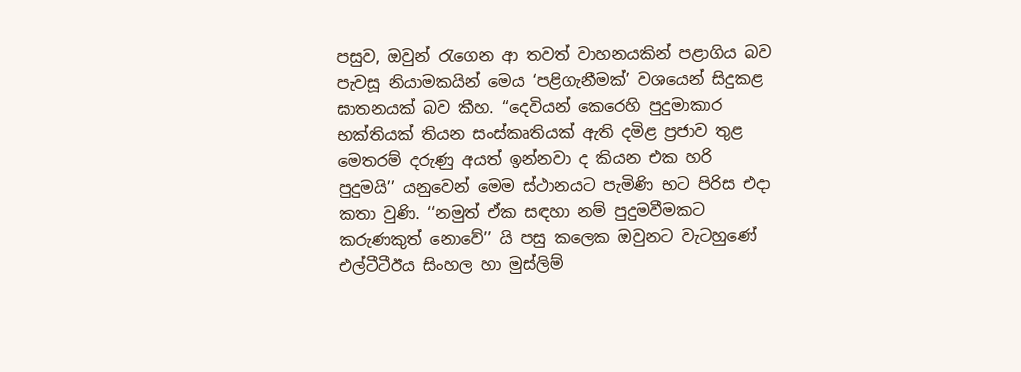පසුව, ඔවුන් රැගෙන ආ තවත් වාහනයකින් පළාගිය බව පැවසූ නියාමකයින් මෙය ‘පළිගැනීමක්’ වශයෙන් සිදුකළ ඝාතනයක් බව කීහ. ‘‘දෙවියන් කෙරෙහි පුදුමාකාර භක්තියක් තියන සංස්කෘතියක් ඇති දමිළ ප්‍රජාව තුළ මෙතරම් දරුණු අයත් ඉන්නවා ද කියන එක හරි පුදුමයි’’ යනුවෙන් මෙම ස්ථානයට පැමිණි භට පිරිස එදා කතා වුණි. ‘‘නමුත් ඒක සඳහා නම් පුදුමවීමකට කරුණකුත් නොවේ’’ යි පසු කලෙක ඔවුනට වැටහුණේ එල්ටීටීඊය සිංහල හා මුස්ලිම්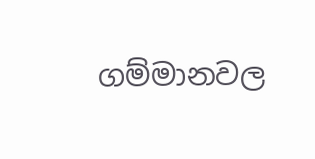ගම්මානවල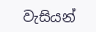වැසියන්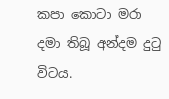කපා කොටා මරා දමා තිබූ අන්දම දුටු විටය.